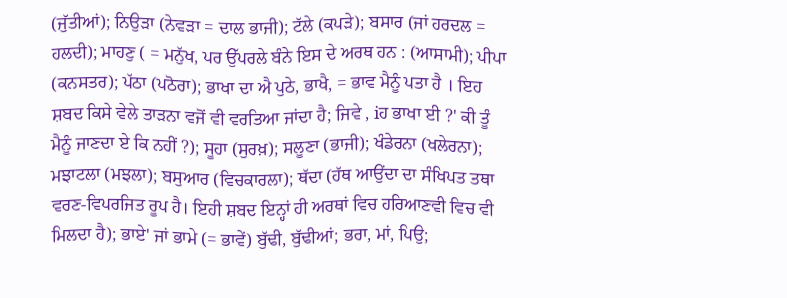(ਜੁੱਤੀਆਂ); ਨਿਉੜਾ (ਨੇਵੜਾ = ਦਾਲ ਭਾਜੀ); ਟੱਲੇ (ਕਪੜੇ); ਬਸਾਰ (ਜਾਂ ਹਰਦਲ = ਹਲਦੀ); ਮਾਹਣੁ ( = ਮਨੁੱਖ, ਪਰ ਉੱਪਰਲੇ ਬੰਨੇ ਇਸ ਦੇ ਅਰਥ ਹਨ : (ਆਸਾਮੀ); ਪੀਪਾ (ਕਨਸਤਰ); ਪੱਠਾ (ਪਠੋਰਾ); ਭਾਖਾ ਦਾ ਐ ਪੁਠੇ, ਭਾਖੈ, = ਭਾਵ ਮੈਨੂੰ ਪਤਾ ਹੈ । ਇਹ ਸ਼ਬਦ ਕਿਸੇ ਵੇਲੇ ਤਾੜਨਾ ਵਜੋਂ ਵੀ ਵਰਤਿਆ ਜਾਂਦਾ ਹੈ; ਜਿਵੇ , iਹ ਭਾਖਾ ਈ ?' ਕੀ ਤੂੰ ਮੈਨੂੰ ਜਾਣਦਾ ਏ ਕਿ ਨਹੀਂ ?); ਸੂਹਾ (ਸੁਰਖ਼); ਸਲੂਣਾ (ਭਾਜੀ); ਖੰਡੇਰਨਾ (ਖਲੇਰਨਾ); ਮਝਾਟਲਾ (ਮਝਲਾ); ਬਸੁਆਰ (ਵਿਚਕਾਰਲਾ); ਥੱਦਾ (ਹੱਥ ਆਉਂਦਾ ਦਾ ਸੰਖਿਪਤ ਤਥਾ ਵਰਣ-ਵਿਪਰਜਿਤ ਰੂਪ ਹੈ। ਇਹੀ ਸ਼ਬਦ ਇਨ੍ਹਾਂ ਹੀ ਅਰਥਾਂ ਵਿਚ ਹਰਿਆਣਵੀ ਵਿਚ ਵੀ ਮਿਲਦਾ ਹੈ); ਭਾਏ' ਜਾਂ ਭਾਮੇ (= ਭਾਵੇਂ) ਬੁੱਢੀ, ਬੁੱਢੀਆਂ; ਭਰਾ, ਮਾਂ, ਪਿਉ;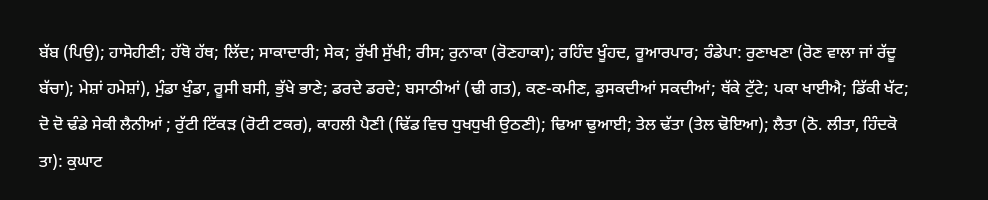ਬੱਬ (ਪਿਉ); ਹਾਸੋਹੀਣੀ; ਹੱਥੋ ਹੱਥ; ਲਿੱਦ; ਸਾਕਾਦਾਰੀ; ਸੇਕ; ਰੁੱਖੀ ਸੁੱਖੀ; ਰੀਸ; ਰੁਨਾਕਾ (ਰੋਣਹਾਕਾ); ਰਹਿੰਦ ਖੂੰਹਦ, ਰੂਆਰਪਾਰ; ਰੰਡੇਪਾ: ਰੁਣਾਖਣਾ (ਰੋਣ ਵਾਲਾ ਜਾਂ ਰੱਦੂ ਬੱਚਾ); ਮੇਸ਼ਾਂ ਹਮੇਸ਼ਾਂ), ਮੁੰਡਾ ਖੁੰਡਾ, ਰੂਸੀ ਬਸੀ, ਭੁੱਖੇ ਭਾਣੇ; ਡਰਦੇ ਡਰਦੇ; ਬਸਾਠੀਆਂ (ਢੀ ਗਤ), ਕਣ-ਕਮੀਣ, ਡੁਸਕਦੀਆਂ ਸਕਦੀਆਂ; ਥੱਕੇ ਟੁੱਟੇ; ਪਕਾ ਖਾਈਐ; ਡਿੱਕੀ ਖੱਟ; ਦੋ ਦੋ ਢੰਡੇ ਸੇਕੀ ਲੈਨੀਆਂ ; ਰੁੱਟੀ ਟਿੱਕੜ (ਰੋਟੀ ਟਕਰ), ਕਾਹਲੀ ਪੈਣੀ (ਢਿੱਡ ਵਿਚ ਧੁਖਧੁਖੀ ਉਠਣੀ); ਢਿਆ ਢੁਆਈ; ਤੇਲ ਢੱਤਾ (ਤੇਲ ਢੋਇਆ); ਲੈਤਾ (ਠੋ. ਲੀਤਾ, ਹਿੰਦਕੋ ਤਾ): ਕੁਘਾਟ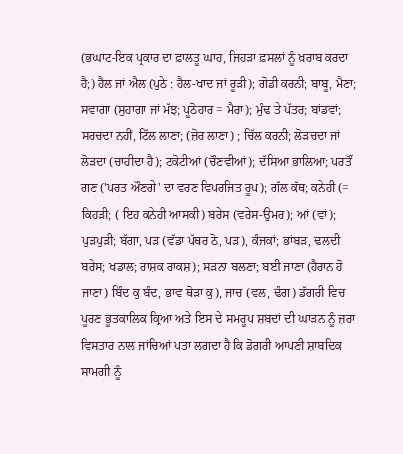(ਭਘਾਟ-ਇਕ ਪ੍ਰਕਾਰ ਦਾ ਫ਼ਾਲਤੂ ਘਾਹ, ਜਿਹੜਾ ਫ਼ਸਲਾਂ ਨੂੰ ਖ਼ਰਾਬ ਕਰਦਾ ਹੈ;) ਹੈਲ ਜਾਂ ਐਲ (ਪੁਠੇ : ਹੈਲ-ਖਾਦ ਜਾਂ ਰੂੜੀ); ਗੋਡੀ ਕਰਨੀ; ਬਾਬੂ, ਮੈਣਾ; ਸਵਾਗਾ (ਸੁਹਾਗਾ ਜਾਂ ਮੱਝ; ਪੂਠੋਹਾਰ = ਮੈਰਾ); ਮੁੰਢ ਤੇ ਪੱਤਰ; ਬਾਂਡਵਾਂ; ਸਰਚਦਾ ਨਹੀਂ, ਟਿੱਲ ਲਾਣਾ; (ਜ਼ੋਰ ਲਾਣਾ) ; ਚਿੱਲ ਕਰਨੀ; ਲੋੜਚਦਾ ਜਾਂ ਲੋੜਦਾ (ਚਾਹੀਦਾ ਹੈ); ਟਕੋਟੀਆਂ (ਚੌਣਵੀਆਂ); ਦੱਸਿਆ ਭਾਲਿਆ; ਪਰਤੌਂ ਗਣ ('ਪਰਤ ਔਣਗੇ' ਦਾ ਵਰਣ ਵਿਪਰਜਿਤ ਰੂਪ); ਗੱਲ ਕੱਥ; ਕਨੇਹੀ (= ਕਿਹੜੀ; ( ਇਹ ਕਨੇਹੀ ਆਸਕੀ) ਬਰੇਸ (ਵਰੇਸ-ਉਮਰ); ਆਂ (ਵਾਂ); ਪੁੜਪੁੜੀ; ਬੱਗਾ, ਪੜ (ਵੱਡਾ ਪੱਥਰ ਠੋ, ਪੜ), ਕੰਜਕਾਂ; ਭਾਂਬੜ, ਢਲਦੀ ਬਰੇਸ; ਖਡਾਲ; ਰਾਸ਼ਕ ਰਾਕਸ਼); ਸੜਨਾ ਬਲਣਾ; ਬਈ ਜਾਣਾ (ਹੈਰਾਨ ਹੋ ਜਾਣਾ) ਬਿੰਦ ਕੁ ਬੰਦ, ਭਾਵ ਥੋੜਾ ਕੁ), ਜਾਚ (ਵਲ, ਢੰਗ) ਡੱਗਰੀ ਵਿਚ ਪੂਰਣ ਭੂਤਕਾਲਿਕ ਕ੍ਰਿਆ ਅਤੇ ਇਸ ਦੇ ਸਮਰੂਪ ਸ਼ਬਦਾਂ ਦੀ ਘਾੜਨ ਨੂੰ ਜ਼ਰਾ ਵਿਸਤਾਰ ਨਾਲ ਜਾਂਚਿਆਂ ਪਤਾ ਲਗਦਾ ਹੈ ਕਿ ਡੋਗਰੀ ਆਪਣੀ ਸ਼ਾਬਦਿਕ ਸਾਮਗੀ ਨੂੰ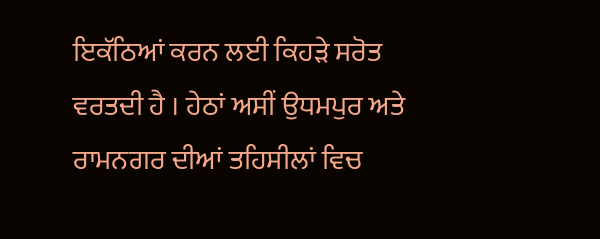ਇਕੱਠਿਆਂ ਕਰਨ ਲਈ ਕਿਹੜੇ ਸਰੋਤ ਵਰਤਦੀ ਹੈ । ਹੇਠਾਂ ਅਸੀਂ ਉਧਮਪੁਰ ਅਤੇ ਰਾਮਨਗਰ ਦੀਆਂ ਤਹਿਸੀਲਾਂ ਵਿਚ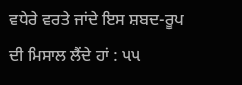ਵਧੇਰੇ ਵਰਤੇ ਜਾਂਦੇ ਇਸ ਸ਼ਬਦ-ਰੂਪ ਦੀ ਮਿਸਾਲ ਲੈਂਦੇ ਹਾਂ : પપ